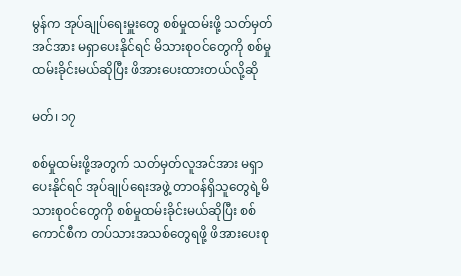မွန်က အုပ်ချုပ်ရေးမှူးတွေ စစ်မှုထမ်းဖို့ သတ်မှတ်အင်အား မရှာပေးနိုင်ရင် မိသားစုဝင်တွေကို စစ်မှုထမ်းခိုင်းမယ်ဆိုပြီး ဖိအားပေးထားတယ်လို့ဆို

မတ်၊ ၁၇

စစ်မှုထမ်းဖို့အတွက် သတ်မှတ်လူအင်အား မရှာပေးနိုင်ရင် အုပ်ချုပ်ရေးအဖွဲ့ တာဝန်ရှိသူတွေရဲ့မိသားစုဝင်တွေကို စစ်မှုထမ်းခိုင်းမယ်ဆိုပြီး စစ်ကောင်စီက တပ်သားအသစ်တွေရဖို့ ဖိအားပေးစု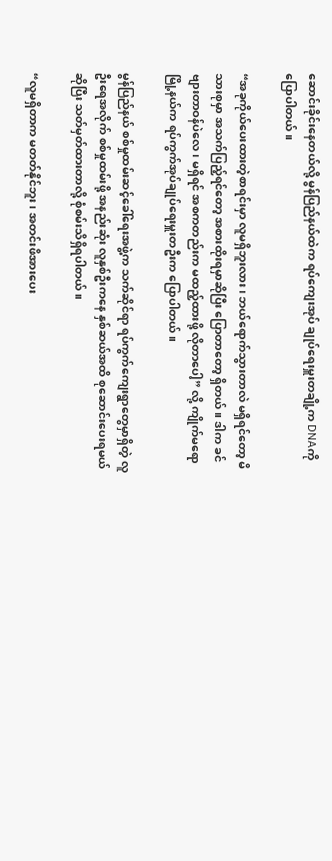ဆောင်းခိုင်းနေတယ်လို့ မွန်ပြည်နယ်ထဲက ရပ်ကျေးအုပ် ချုပ်ရေးမှူးတချို့က DNAကိုပြောပါတယ်။

“အခုကိုယ်ပေးထားတဲ့စာရင်းမှာ လူမရှိဘူးလား၊ ဘယ်ရောက်သွားတာလဲ မရှိရင်တော့ မိသားစုမှာ အသက်ပြည့်ရင်တော့ အစားထိုးရမှာဆိုပြီး ပြောတာတော့ ရှိတယ်။ ဒါက ခင်ဗျားတာဝန်ပဲလေ၊ မရှိရင် အစကတည်းက မထည့်ထားဖို့ လိုတာပေါ့” လို့ ကျိုက်မရောမြို့နယ်က ရပ်ကွက်အုပ်ချုပ်ရေးမှူးတဦးက ပြောပါတယ်။

မွန်ပြည်နယ် စစ်မှုထမ်းဆင့်ခေါ်ရေးအဖွဲ့က သက်ဆိုင်ရာ ရပ်ကွက်ကျေးရွာတွေမှာရှိတဲ့ လူဦးရေအလိုက် စစ်မှုထမ်းဖို့ အနည်းဆုံး လူနှစ်ဦးကနေ နှစ်ဆယ်အထိ စုဆောင်းပေးရမယ်ဆိုပြီး သတ်မှတ်ထားတာလို့ စုံစမ်းသိရှိရပါတယ်။

“လူမရှိတာက မတတ်နိုင်ဘူး၊ အတင်းဖိအားပေး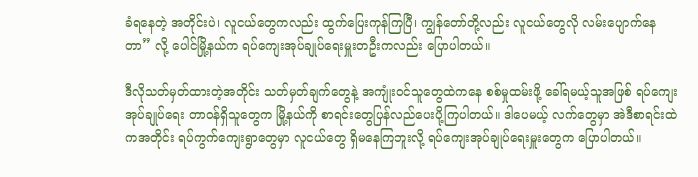ခံရနေတဲ့ အတိုင်းပဲ၊ လူငယ်တွေကလည်း ထွက်ပြေးကုန်ကြပြီ၊ ကျွန်တော်တို့လည်း လူငယ်တွေလို လမ်းပျောက်နေတာ” လို့ ပေါင်မြို့နယ်က ရပ်ကျေးအုပ်ချုပ်ရေးမှူးတဦးကလည်း ပြောပါတယ်။

ဒီလိုသတ်မှတ်ထားတဲ့အတိုင်း သတ်မှတ်ချက်တွေနဲ့ အကျုံးဝင်သူတွေထဲကနေ စစ်မှုထမ်းဖို့ ခေါ်ရမယ့်သူအဖြစ် ရပ်ကျေးအုပ်ချုပ်ရေး တာဝန်ရှိသူတွေက မြို့နယ်ကို စာရင်းတွေပြန်လည်ပေးပို့ကြပါတယ်။ ဒါပေမယ့် လက်တွေမှာ အဲဒီစာရင်းထဲကအတိုင်း ရပ်ကွက်ကျေးရွာတွေမှာ လူငယ်တွေ ရှိမနေကြဘူးလို့ ရပ်ကျေးအုပ်ချုပ်ရေးမှူးတွေက ပြောပါတယ်။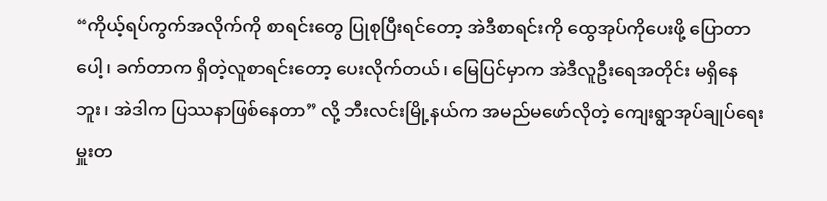“ကိုယ့်ရပ်ကွက်အလိုက်ကို စာရင်းတွေ ပြုစုပြီးရင်တော့ အဲဒီစာရင်းကို ထွေအုပ်ကိုပေးဖို့ ပြောတာပေါ့၊ ခက်တာက ရှိတဲ့လူစာရင်းတော့ ပေးလိုက်တယ်၊ မြေပြင်မှာက အဲဒီလူဦးရေအတိုင်း မရှိနေဘူး၊ အဲဒါက ပြဿနာဖြစ်နေတာ” လို့ ဘီးလင်းမြို့နယ်က အမည်မဖော်လိုတဲ့ ကျေးရွာအုပ်ချုပ်ရေးမှူးတ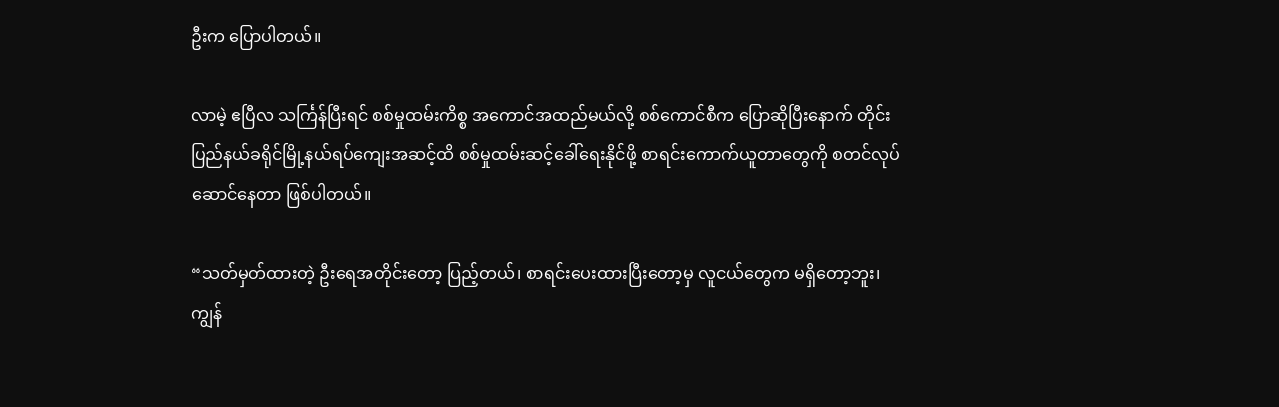ဦးက ပြောပါတယ်။

လာမဲ့ ဧပြီလ သင်္ကြန်ပြီးရင် စစ်မှုထမ်းကိစ္စ အကောင်အထည်မယ်လို့ စစ်ကောင်စီက ပြောဆိုပြီးနောက် တိုင်းပြည်နယ်ခရိုင်မြို့နယ်ရပ်ကျေးအဆင့်ထိ စစ်မှုထမ်းဆင့်ခေါ်ရေးနိုင်ဖို့ စာရင်းကောက်ယူတာတွေကို စတင်လုပ်ဆောင်နေတာ ဖြစ်ပါတယ်။

“သတ်မှတ်ထားတဲ့ ဦးရေအတိုင်းတော့ ပြည့်တယ်၊ စာရင်းပေးထားပြီးတော့မှ လူငယ်တွေက မရှိတော့ဘူး၊ ကျွန်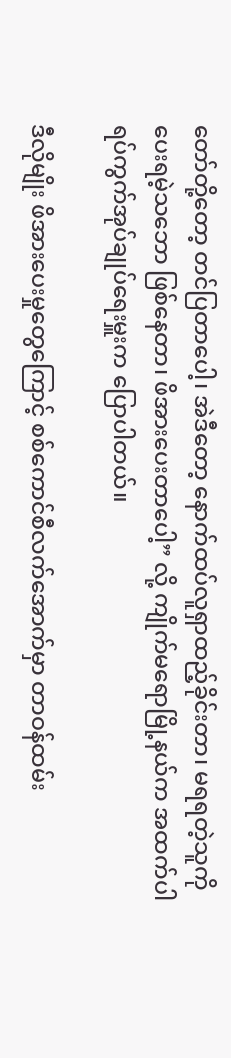တော်တို့တော့ တင်ပြတာပေါ့၊ အဲဒီတော့ နောက်ထပ်လူရှာထည့်ခိုင်းတာ၊ မရရတဲ့သူကို ပေးရမဲ့သဘော ဖြစ်နေတာ၊ ဖိအားပေးတာပေါ့” လို့ ကျိုက်မရောမြို့နယ်က အထက်ပါ ရပ်ကွက်အုပ်ချုပ်ရေးမှူးက ပြောပါတယ်။

ဒီလိုမျိုး ဖိအားပေးမှုတွေကြောင့် စစ်ကောင်စီလက်အောက်မှာ တာဝန်ထမ်း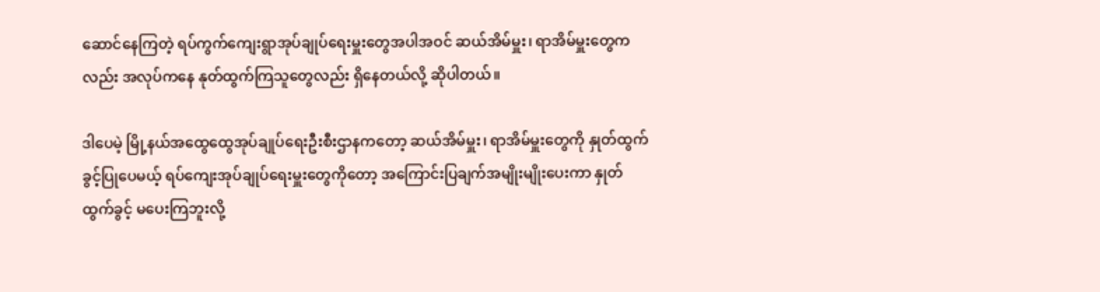ဆောင်နေကြတဲ့ ရပ်ကွက်ကျေးရွာအုပ်ချုပ်ရေးမှူးတွေအပါအဝင် ဆယ်အိမ်မှူး၊ ရာအိမ်မှူးတွေကလည်း အလုပ်ကနေ နုတ်ထွက်ကြသူတွေလည်း ရှိနေတယ်လို့ ဆိုပါတယ်။

ဒါပေမဲ့ မြို့နယ်အထွေထွေအုပ်ချုပ်ရေးဦးစီးဌာနကတော့ ဆယ်အိမ်မှူး၊ ရာအိမ်မှူးတွေကို နှုတ်ထွက်ခွင့်ပြုပေမယ့် ရပ်ကျေးအုပ်ချုပ်ရေးမှူးတွေကိုတော့ အကြောင်းပြချက်အမျိုးမျိုးပေးကာ နှုတ်ထွက်ခွင့် မပေးကြဘူးလို့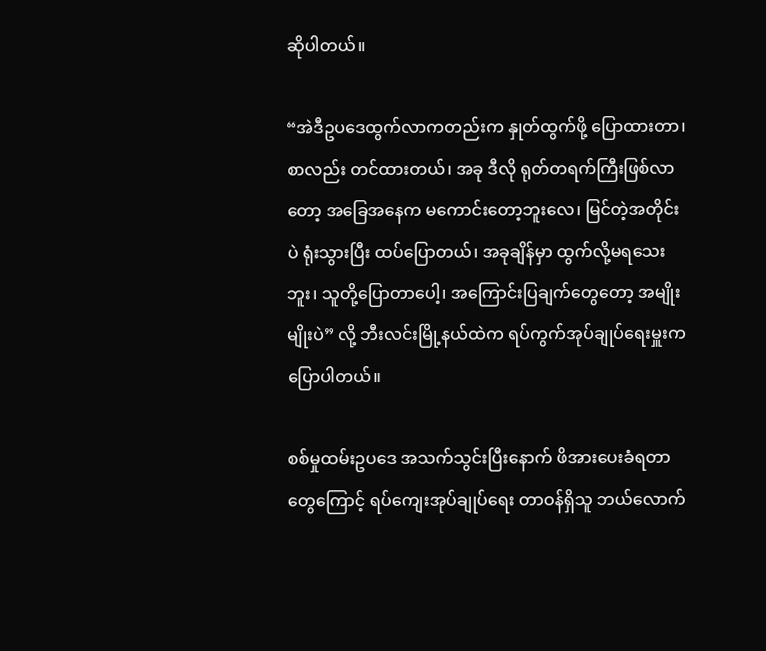ဆိုပါတယ်။

“အဲဒီဥပဒေထွက်လာကတည်းက နှုတ်ထွက်ဖို့ ပြောထားတာ၊ စာလည်း တင်ထားတယ်၊ အခု ဒီလို ရုတ်တရက်ကြီးဖြစ်လာတော့ အခြေအနေက မကောင်းတော့ဘူးလေ၊ မြင်တဲ့အတိုင်းပဲ ရုံးသွားပြီး ထပ်ပြောတယ်၊ အခုချိန်မှာ ထွက်လို့မရသေးဘူး၊ သူတို့ပြောတာပေါ့၊ အကြောင်းပြချက်တွေတော့ အမျိုးမျိုးပဲ” လို့ ဘီးလင်းမြို့နယ်ထဲက ရပ်ကွက်အုပ်ချုပ်ရေးမှူးက ပြောပါတယ်။

စစ်မှုထမ်းဥပဒေ အသက်သွင်းပြီးနောက် ဖိအားပေးခံရတာတွေကြောင့် ရပ်ကျေးအုပ်ချုပ်ရေး တာဝန်ရှိသူ ဘယ်လောက်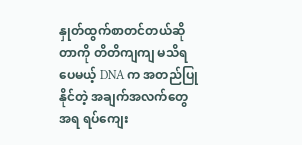နှုတ်ထွက်စာတင်တယ်ဆိုတာကို တိတိကျကျ မသိရပေမယ့် DNA က အတည်ပြုနိုင်တဲ့ အချက်အလက်တွေအရ ရပ်ကျေး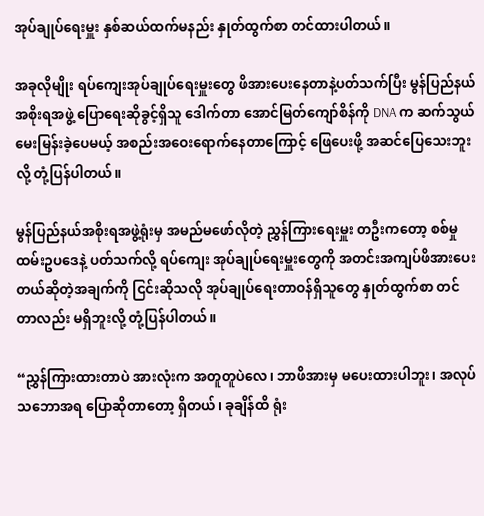အုပ်ချုပ်ရေးမှူး နှစ်ဆယ်ထက်မနည်း နှုတ်ထွက်စာ တင်ထားပါတယ်။

အခုလိုမျိုး ရပ်ကျေးအုပ်ချုပ်ရေးမှူးတွေ ဖိအားပေးနေတာနဲ့ပတ်သက်ပြီး မွန်ပြည်နယ်အစိုးရအဖွဲ့ ပြောရေးဆိုခွင့်ရှိသူ ဒေါက်တာ အောင်မြတ်ကျော်စိန်ကို DNA က ဆက်သွယ်မေးမြန်းခဲ့ပေမယ့် အစည်းအဝေးရောက်နေတာကြောင့် ဖြေပေးဖို့ အဆင်ပြေသေးဘူးလို့ တုံ့ပြန်ပါတယ်။

မွန်ပြည်နယ်အစိုးရအဖွဲ့ရုံးမှ အမည်မဖော်လိုတဲ့ ညွှန်ကြားရေးမှူး တဦးကတော့ စစ်မှုထမ်းဥပဒေနဲ့ ပတ်သက်လို့ ရပ်ကျေး အုပ်ချုပ်ရေးမှူးတွေကို အတင်းအကျပ်ဖိအားပေးတယ်ဆိုတဲ့အချက်ကို ငြင်းဆိုသလို အုပ်ချုပ်ရေးတာဝန်ရှိသူတွေ နှုတ်ထွက်စာ တင်တာလည်း မရှိဘူးလို့ တုံ့ပြန်ပါတယ်။

“ညွှန်ကြားထားတာပဲ အားလုံးက အတူတူပဲလေ၊ ဘာဖိအားမှ မပေးထားပါဘူး၊ အလုပ်သဘောအရ ပြောဆိုတာတော့ ရှိတယ်၊ ခုချိန်ထိ ရုံး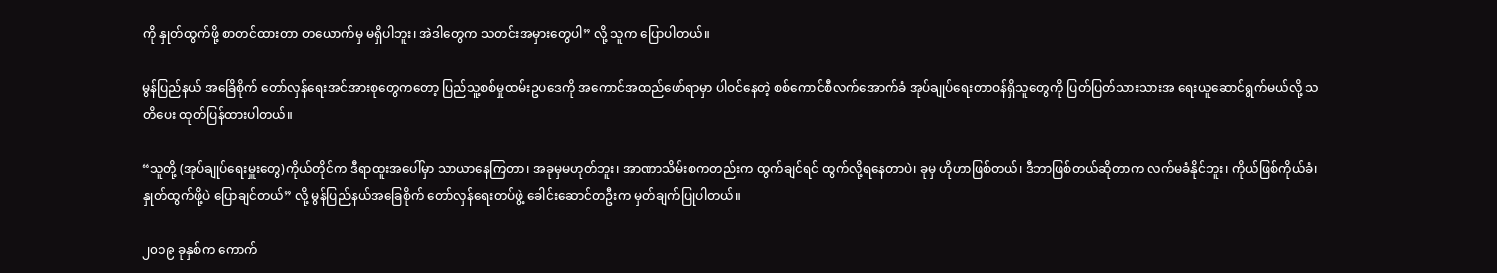ကို နှုတ်ထွက်ဖို့ စာတင်ထားတာ တယောက်မှ မရှိပါဘူး၊ အဲဒါတွေက သတင်းအမှားတွေပါ” လို့ သူက ပြောပါတယ်။

မွန်ပြည်နယ် အခြေိစိုက် တော်လှန်ရေးအင်အားစုတွေကတော့ ပြည်သူ့စစ်မှုထမ်းဥပဒေကို အကောင်အထည်ဖော်ရာမှာ ပါဝင်နေတဲ့ စစ်ကောင်စီလက်အောက်ခံ အုပ်ချုပ်ရေးတာဝန်ရှိသူတွေကို ပြတ်ပြတ်သားသားအ ရေးယူဆောင်ရွက်မယ်လို့ သတိပေး ထုတ်ပြန်ထားပါတယ်။

“သူတို့ (အုပ်ချုပ်ရေးမှူးတွေ)ကိုယ်တိုင်က ဒီရာထူးအပေါ်မှာ သာယာနေကြတာ၊ အခုမှမဟုတ်ဘူး၊ အာဏာသိမ်းစကတည်းက ထွက်ချင်ရင် ထွက်လို့ရနေတာပဲ၊ ခုမှ ဟိုဟာဖြစ်တယ်၊ ဒီဘာဖြစ်တယ်ဆိုတာက လက်မခံနိုင်ဘူး၊ ကိုယ်ဖြစ်ကိုယ်ခံ၊ နှုတ်ထွက်ဖို့ပဲ ပြောချင်တယ်” လို့ မွန်ပြည်နယ်အခြေစိုက် တော်လှန်ရေးတပ်ဖွဲ့ ခေါင်းဆောင်တဦးက မှတ်ချက်ပြုပါတယ်။

၂၀၁၉ ခုနှစ်က ကောက်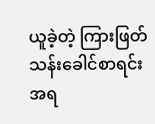ယူခဲ့တဲ့ ကြားဖြတ်သန်းခေါင်စာရင်းအရ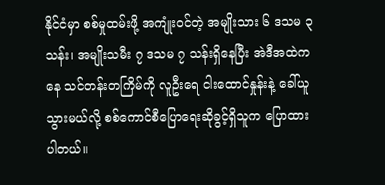နိုင်ငံမှာ စစ်မှုထမ်းဖို့ အကျုံးဝင်တဲ့ အမျိုးသား ၆ ဒသမ ၃ သန်း၊ အမျိုးသမီး ၇ ဒသမ ၇ သန်းရှိနေပြီး အဲဒီအထဲကနေ သင်တန်းတကြိမ်ကို လူဦးရေ ငါးထောင်နှုန်းနဲ့ ခေါ်ယူသွားမယ်လို့ စစ်ကောင်စီပြောရေးဆိုခွင့်ရှိသူက ပြောထားပါတယ်။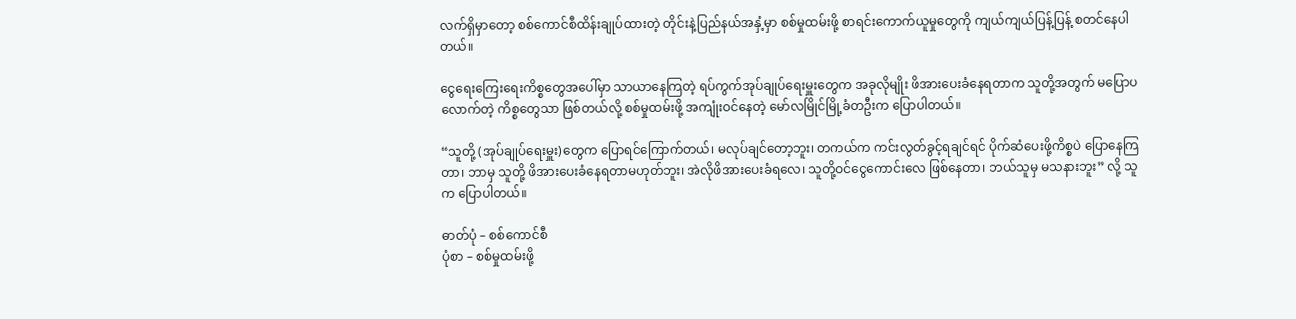လက်ရှိမှာတော့ စစ်ကောင်စီထိန်းချုပ်ထားတဲ့ တိုင်းနဲ့ပြည်နယ်အနှံ့မှာ စစ်မှုထမ်းဖို့ စာရင်းကောက်ယူမှုတွေကို ကျယ်ကျယ်ပြန့်ပြန့် စတင်နေပါတယ်။

ငွေရေးကြေးရေးကိစ္စတွေအပေါ်မှာ သာယာနေကြတဲ့ ရပ်ကွက်အုပ်ချုပ်ရေးမှူးတွေက အခုလိုမျိုး ဖိအားပေးခံနေရတာက သူတို့အတွက် မပြောပလောက်တဲ့ ကိစ္စတွေသာ ဖြစ်တယ်လို့ စစ်မှုထမ်းဖို့ အကျုံးဝင်နေတဲ့ မော်လမြိုင်မြို့ခံတဦးက ပြောပါတယ်။

“သူတို့ (အုပ်ချုပ်ရေးမှူး)တွေက ပြောရင်ကြောက်တယ်၊ မလုပ်ချင်တော့ဘူး၊ တကယ်က ကင်းလွတ်ခွင့်ရချင်ရင် ပိုက်ဆံပေးဖို့ကိစ္စပဲ ပြောနေကြတာ၊ ဘာမှ သူတို့ ဖိအားပေးခံနေရတာမဟုတ်ဘူး၊ အဲလိုဖိအားပေးခံရလေ၊ သူတို့ဝင်ငွေကောင်းလေ ဖြစ်နေတာ၊ ဘယ်သူမှ မသနားဘူး” လို့ သူက ပြောပါတယ်။

ဓာတ်ပုံ – စစ်ကောင်စီ
ပုံစာ – စစ်မှုထမ်းဖို့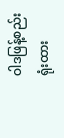ဝါဒဖြန့်စည်းရုံးထား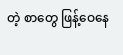တဲ့ စာတွေ ဖြန့်ဝေနေ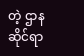တဲ့ ဌာနဆိုင်ရာ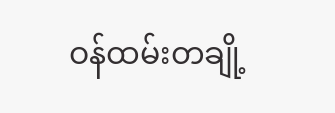ဝန်ထမ်းတချို့